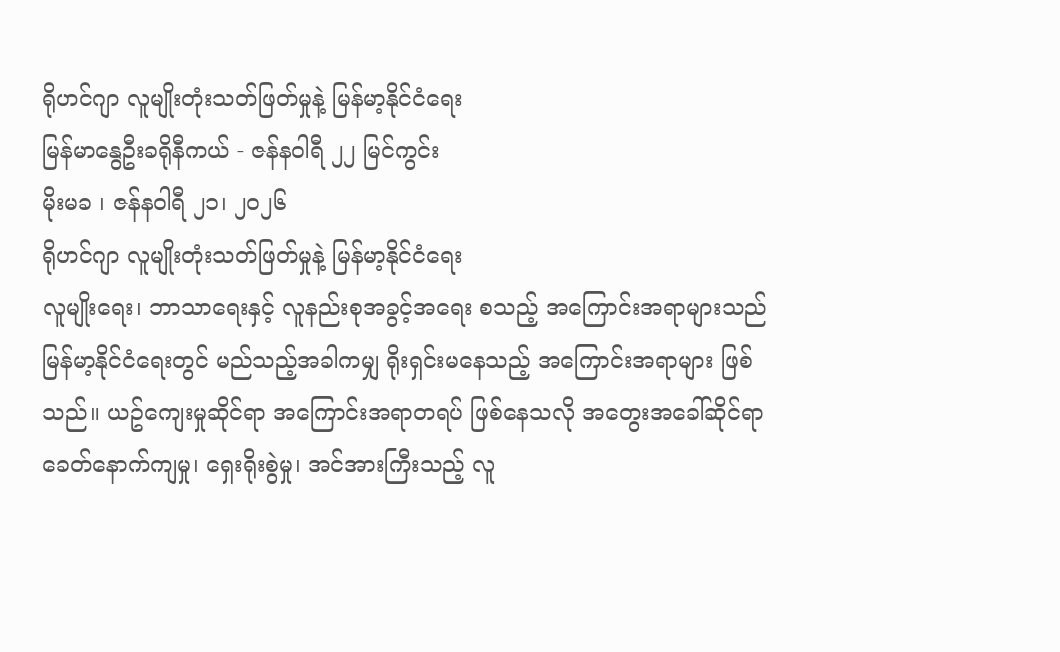ရိုဟင်ဂျာ လူမျိုးတုံးသတ်ဖြတ်မှုနဲ့ မြန်မာ့နိုင်ငံရေး
မြန်မာနွေဦးခရိုနီကယ် - ဇန်နဝါရီ ၂၂ မြင်ကွင်း
မိုးမခ ၊ ဇန်နဝါရီ ၂၁၊ ၂၀၂၆
ရိုဟင်ဂျာ လူမျိုးတုံးသတ်ဖြတ်မှုနဲ့ မြန်မာ့နိုင်ငံရေး
လူမျိုးရေး၊ ဘာသာရေးနှင့် လူနည်းစုအခွင့်အရေး စသည့် အကြောင်းအရာများသည် မြန်မာ့နိုင်ငံရေးတွင် မည်သည့်အခါကမျှ ရိုးရှင်းမနေသည့် အကြောင်းအရာများ ဖြစ်သည်။ ယဥ်ကျေးမှုဆိုင်ရာ အကြောင်းအရာတရပ် ဖြစ်နေသလို အတွေးအခေါ်ဆိုင်ရာ ခေတ်နောက်ကျမှု၊ ရှေးရိုးစွဲမှု၊ အင်အားကြီးသည့် လူ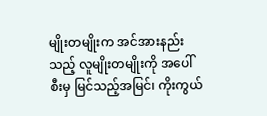မျိုးတမျိုးက အင်အားနည်းသည့် လူမျိုးတမျိုးကို အပေါ်စီးမှ မြင်သည့်အမြင်၊ ကိုးကွယ်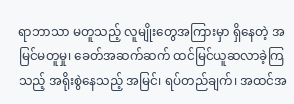ရာဘာသာ မတူသည့် လူမျိုးတွေအကြားမှာ ရှိနေတဲ့ အမြင်မတူမှု၊ ခေတ်အဆက်ဆက် ထင်မြင်ယူဆလာခဲ့ကြသည့် အရိုးစွဲနေသည့် အမြင်၊ ရပ်တည်ချက်၊ အထင်အ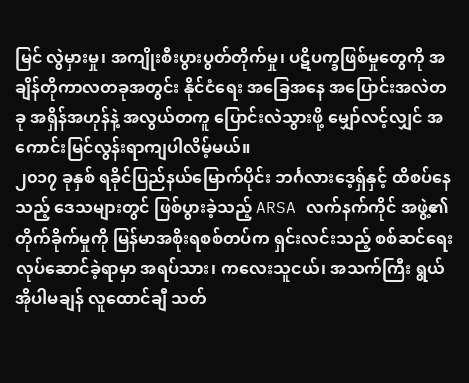မြင် လွဲမှားမှု၊ အကျိုးစီးပွားပွတ်တိုက်မှု၊ ပဋိပက္ခဖြစ်မှုတွေကို အချိန်တိုကာလတခုအတွင်း နိုင်ငံရေး အခြေအနေ အပြောင်းအလဲတခု အရှိန်အဟုန်နဲ့ အလွယ်တကူ ပြောင်းလဲသွားဖို့ မျှော်လင့်လျှင် အကောင်းမြင်လွန်းရာကျပါလိမ့်မယ်။
၂၀၁၇ ခုနှစ် ရခိုင်ပြည်နယ်မြောက်ပိုင်း ဘင်္ဂလားဒေ့ရှ်နှင့် ထိစပ်နေသည့် ဒေသများတွင် ဖြစ်ပွားခဲ့သည့် ARSA လက်နက်ကိုင် အဖွဲ့၏ တိုက်ခိုက်မှုကို မြန်မာအစိုးရစစ်တပ်က ရှင်းလင်းသည့် စစ်ဆင်ရေး လုပ်ဆောင်ခဲ့ရာမှာ အရပ်သား၊ ကလေးသူငယ်၊ အသက်ကြီး ရွယ်အိုပါမချန် လူထောင်ချီ သတ်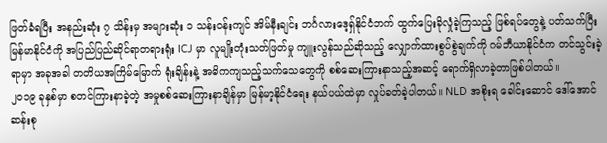ဖြတ်ခံရပြီး အနည်းဆုံး ၇ သိန်းမှ အများဆုံး ၁ သန်းဝန်းကျင် အိမ်နီးချင်း ဘင်္ဂလားဒေ့ရှ်နိုင်ငံဘက် ထွက်ပြေးခိုလှုံခဲ့ကြသည့် ဖြစ်ရပ်တွေနဲ့ ပတ်သက်ပြီး မြန်မာနိုင်ငံကို အပြည်ပြည်ဆိုင်ရာတရားရုံး ICJ မှာ လူမျိုးတုံးသတ်ဖြတ်မှု ကျူးလွန်သည်ဆိုသည့် လျှောက်ထားစွပ်စွဲချက်ကို ဂမ်ဘီယာနိုင်ငံက တင်သွင်းခဲ့ရာမှာ အခုအခါ တတိယအကြိမ်မြောက် ရုံးချိန်းနဲ့ အဓိကကျသည့်သက်သေတွေကို စစ်ဆေးကြားနာသည့်အဆင့် ရောက်ရှိလာခဲ့တာဖြစ်ပါတယ်။
၂၀၁၉ ခုနှစ်မှာ စတင်ကြားနာခဲ့တဲ့ အမှုစစ်ဆေးကြားနာချိန်မှာ မြန်မာ့နိုင်ငံရေး နယ်ပယ်ထဲမှာ လှုပ်ခတ်ခဲ့ပါတယ်။ NLD အစိုးရ ခေါင်းဆောင် ဒေါ်အောင်ဆန်းစု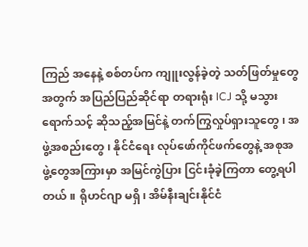ကြည် အနေနဲ့ စစ်တပ်က ကျူးလွန်ခဲ့တဲ့ သတ်ဖြတ်မှုတွေအတွက် အပြည်ပြည်ဆိုင်ရာ တရားရုံး ICJ သို့ မသွားရောက်သင့် ဆိုသည့်အမြင်နဲ့ တက်ကြွလှုပ်ရှားသူတွေ၊ အဖွဲ့အစည်းတွေ၊ နိုင်ငံရေး လုပ်ဖော်ကိုင်ဖက်တွေနဲ့ အစုအဖွဲ့တွေအကြားမှာ အမြင်ကွဲပြား ငြင်းခုံခဲ့ကြတာ တွေ့ရပါတယ်။ ရိုဟင်ဂျာ မရှိ၊ အိမ်နီးချင်းနိုင်ငံ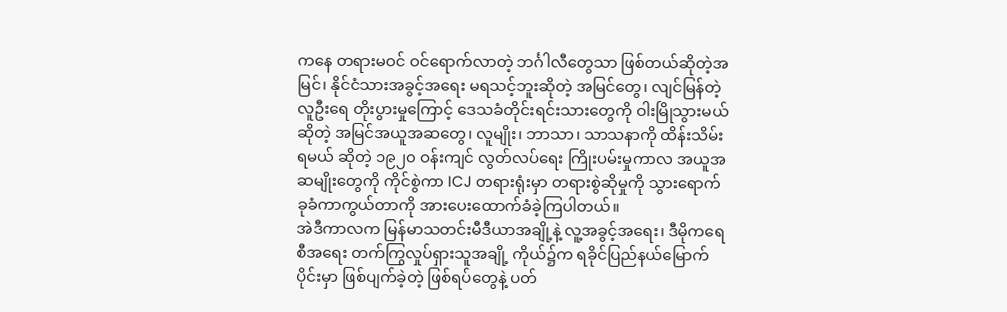ကနေ တရားမဝင် ဝင်ရောက်လာတဲ့ ဘင်္ဂါလီတွေသာ ဖြစ်တယ်ဆိုတဲ့အမြင်၊ နိုင်ငံသားအခွင့်အရေး မရသင့်ဘူးဆိုတဲ့ အမြင်တွေ၊ လျင်မြန်တဲ့ လူဦးရေ တိုးပွားမှုကြောင့် ဒေသခံတိုင်းရင်းသားတွေကို ဝါးမြိုသွားမယ် ဆိုတဲ့ အမြင်အယူအဆတွေ၊ လူမျိုး၊ ဘာသာ၊ သာသနာကို ထိန်းသိမ်းရမယ် ဆိုတဲ့ ၁၉၂၀ ဝန်းကျင် လွတ်လပ်ရေး ကြိုးပမ်းမှုကာလ အယူအဆမျိုးတွေကို ကိုင်စွဲကာ ICJ တရားရုံးမှာ တရားစွဲဆိုမှုကို သွားရောက်ခုခံကာကွယ်တာကို အားပေးထောက်ခံခဲ့ကြပါတယ်။
အဲဒီကာလက မြန်မာသတင်းမီဒီယာအချို့နဲ့ လူ့အခွင့်အရေး၊ ဒီမိုကရေစီအရေး တက်ကြွလှုပ်ရှားသူအချို့ ကိုယ်၌က ရခိုင်ပြည်နယ်မြောက်ပိုင်းမှာ ဖြစ်ပျက်ခဲ့တဲ့ ဖြစ်ရပ်တွေနဲ့ ပတ်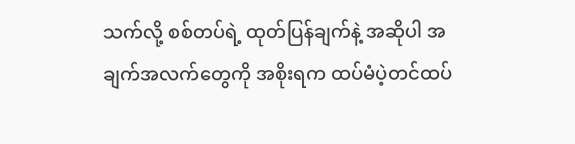သက်လို့ စစ်တပ်ရဲ့ ထုတ်ပြန်ချက်နဲ့ အဆိုပါ အချက်အလက်တွေကို အစိုးရက ထပ်မံပဲ့တင်ထပ်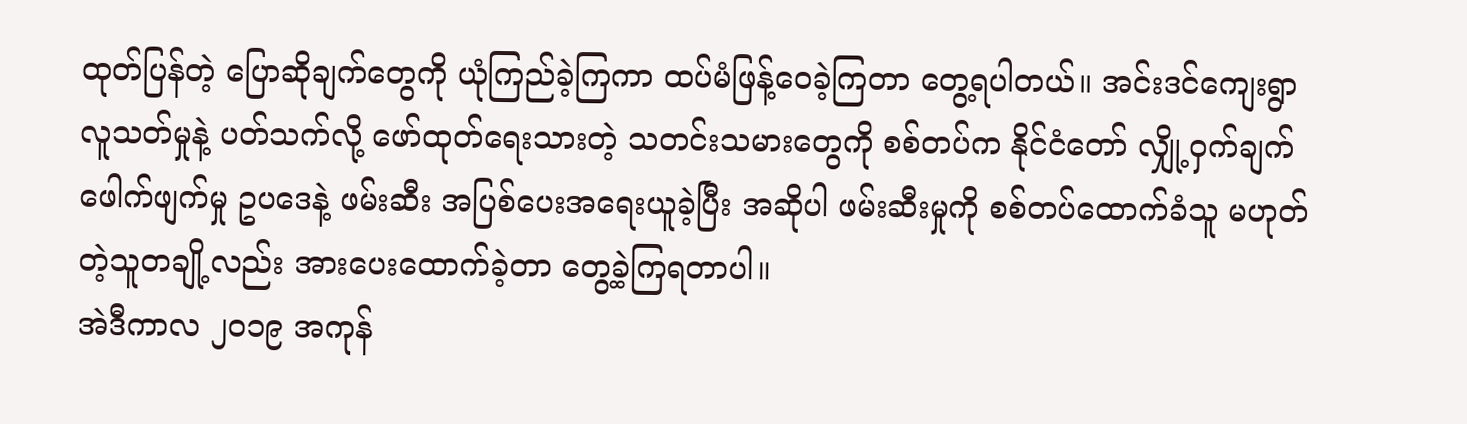ထုတ်ပြန်တဲ့ ပြောဆိုချက်တွေကို ယုံကြည်ခဲ့ကြကာ ထပ်မံဖြန့်ဝေခဲ့ကြတာ တွေ့ရပါတယ်။ အင်းဒင်ကျေးရွာ လူသတ်မှုနဲ့ ပတ်သက်လို့ ဖော်ထုတ်ရေးသားတဲ့ သတင်းသမားတွေကို စစ်တပ်က နိုင်ငံတော် လျှို့ဝှက်ချက် ဖေါက်ဖျက်မှု ဥပဒေနဲ့ ဖမ်းဆီး အပြစ်ပေးအရေးယူခဲ့ပြီး အဆိုပါ ဖမ်းဆီးမှုကို စစ်တပ်ထောက်ခံသူ မဟုတ်တဲ့သူတချို့လည်း အားပေးထောက်ခဲ့တာ တွေ့ခဲ့ကြရတာပါ။
အဲဒီကာလ ၂၀၁၉ အကုန်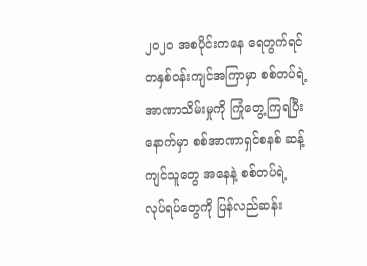၂၀၂၀ အစပိုင်းကနေ ရေတွက်ရင် တနှစ်ဝန်းကျင်အကြာမှာ စစ်တပ်ရဲ့ အာဏာသိမ်းမှုကို ကြုံတွေ့ကြရပြီးနောက်မှာ စစ်အာဏာရှင်စနစ် ဆန့်ကျင်သူတွေ အနေနဲ့ စစ်တပ်ရဲ့ လုပ်ရပ်တွေကို ပြန်လည်ဆန်း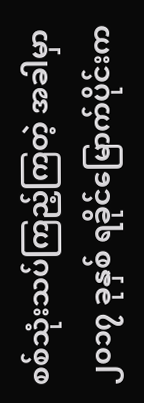စစ်သုံးသပ်ကြည့်ကြတဲ့ အခါမှာ ၂၀၁၇ ခုနှစ် ရခိုင်မြောက်ပိုင်းက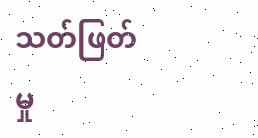သတ်ဖြတ်မှု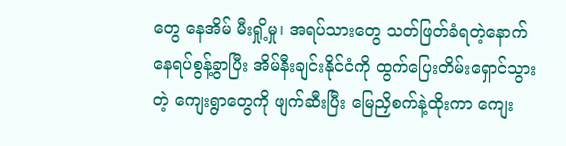တွေ နေအိမ် မီးရှို့မှု၊ အရပ်သားတွေ သတ်ဖြတ်ခံရတဲ့နောက် နေရပ်စွန့်ခွာပြီး အိမ်နီးချင်းနိုင်ငံကို ထွက်ပြေးတိမ်းရှောင်သွားတဲ့ ကျေးရွာတွေကို ဖျက်ဆီးပြီး မြေညှိစက်နဲ့ထိုးကာ ကျေး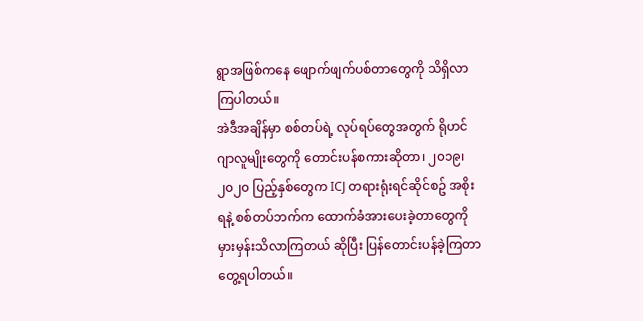ရွာအဖြစ်ကနေ ဖျောက်ဖျက်ပစ်တာတွေကို သိရှိလာကြပါတယ်။
အဲဒီအချိန်မှာ စစ်တပ်ရဲ့ လုပ်ရပ်တွေအတွက် ရိုဟင်ဂျာလူမျိုးတွေကို တောင်းပန်စကားဆိုတာ၊ ၂၀၁၉၊ ၂၀၂၀ ပြည့်နှစ်တွေက ICJ တရားရုံးရင်ဆိုင်စဥ် အစိုးရနဲ့ စစ်တပ်ဘက်က ထောက်ခံအားပေးခဲ့တာတွေကို မှားမှန်းသိလာကြတယ် ဆိုပြီး ပြန်တောင်းပန်ခဲ့ကြတာ တွေ့ရပါတယ်။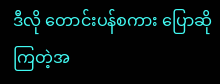ဒီလို တောင်းပန်စကား ပြောဆိုကြတဲ့အ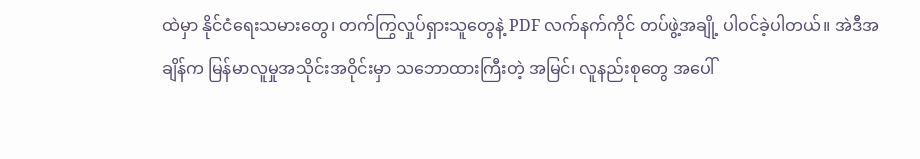ထဲမှာ နိုင်ငံရေးသမားတွေ၊ တက်ကြွလှုပ်ရှားသူတွေနဲ့ PDF လက်နက်ကိုင် တပ်ဖွဲ့အချို့ ပါဝင်ခဲ့ပါတယ်။ အဲဒီအချိန်က မြန်မာလူမှုအသိုင်းအဝိုင်းမှာ သဘောထားကြီးတဲ့ အမြင်၊ လူနည်းစုတွေ အပေါ်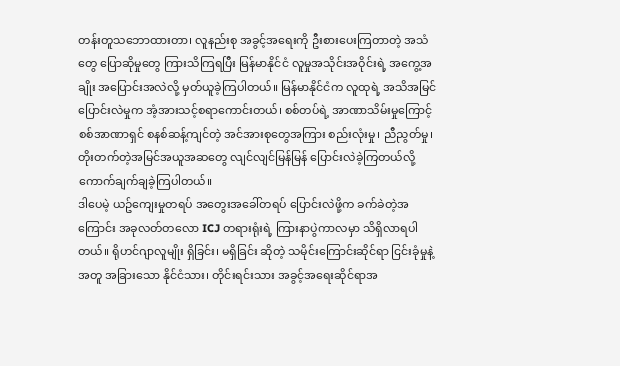တန်းတူသဘောထားတာ၊ လူနည်းစု အခွင့်အရေးကို ဦးစားပေးကြတာတဲ့ အသံတွေ ပြောဆိုမှုတွေ ကြားသိကြရပြီး မြန်မာနိုင်ငံ လူမှုအသိုင်းအဝိုင်းရဲ့ အကွေ့အချိုး အပြောင်းအလဲလို့ မှတ်ယူခဲ့ကြပါတယ်။ မြန်မာနိုင်ငံက လူထုရဲ့ အသိအမြင်ပြောင်းလဲမှုက အံ့အားသင့်စရာကောင်းတယ်၊ စစ်တပ်ရဲ့ အာဏာသိမ်းမှုကြောင့် စစ်အာဏာရှင် စနစ်ဆန့်ကျင်တဲ့ အင်အားစုတွေအကြား စည်းလုံးမှု၊ ညီညွတ်မှု၊ တိုးတက်တဲ့အမြင်အယူအဆတွေ လျင်လျင်မြန်မြန် ပြောင်းလဲခဲ့ကြတယ်လို့ ကောက်ချက်ချခဲ့ကြပါတယ်။
ဒါပေမဲ့ ယဥ်ကျေးမှုတရပ် အတွေးအခေါ်တရပ် ပြောင်းလဲဖို့က ခက်ခဲတဲ့အကြောင်း အခုလတ်တလော ICJ တရားရုံးရဲ့ ကြားနာပွဲကာလမှာ သိရှိလာရပါတယ်။ ရိုဟင်ဂျာလူမျိုး ရှိခြင်း၊ မရှိခြင်း ဆိုတဲ့ သမိုင်းကြောင်းဆိုင်ရာ ငြင်းခုံမှုနဲ့အတူ အခြားသော နိုင်ငံသား၊ တိုင်းရင်းသား အခွင့်အရေးဆိုင်ရာအ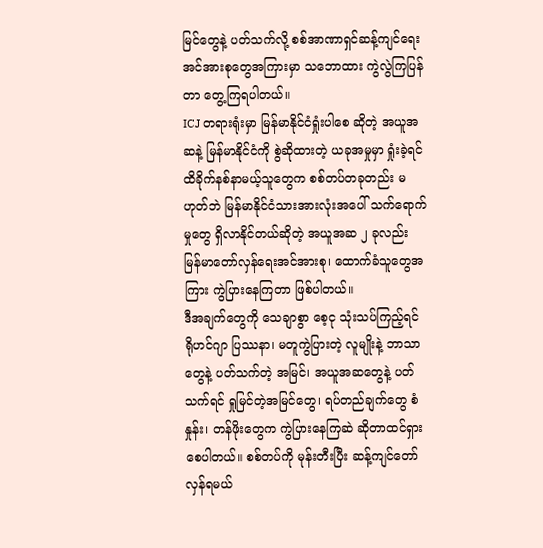မြင်တွေနဲ့ ပတ်သက်လို့ စစ်အာဏာရှင်ဆန့်ကျင်ရေး အင်အားစုတွေအကြားမှာ သဘောထား ကွဲလွဲကြပြန်တာ တွေ့ကြရပါတယ်။
ICJ တရားရုံးမှာ မြန်မာနိုင်ငံရှုံးပါစေ ဆိုတဲ့ အယူအဆနဲ့ မြန်မာနိုင်ငံကို စွဲဆိုထားတဲ့ ယခုအမှုမှာ ရှုံးခဲ့ရင် ထိခိုက်နစ်နာမယ့်သူတွေက စစ်တပ်တခုတည်း မဟုတ်ဘဲ မြန်မာနိုင်ငံသားအားလုံးအပေါ် သက်ရောက်မှုတွေ ရှိလာနိုင်တယ်ဆိုတဲ့ အယူအဆ ၂ ခုလည်း မြန်မာတော်လှန်ရေးအင်အားစု၊ ထောက်ခံသူတွေအကြား ကွဲပြားနေကြတာ ဖြစ်ပါတယ်။
ဒီအချက်တွေကို သေချာစွာ စေ့ငု သုံးသပ်ကြည့်ရင် ရိုဟင်ဂျာ ပြဿနာ၊ မတူကွဲပြားတဲ့ လူမျိုးနဲ့ ဘာသာတွေနဲ့ ပတ်သက်တဲ့ အမြင်၊ အယူအဆတွေနဲ့ ပတ်သက်ရင် ရှုမြင်တဲ့အမြင်တွေ၊ ရပ်တည်ချက်တွေ စံနှုန်း၊ တန်ဖိုးတွေက ကွဲပြားနေကြဆဲ ဆိုတာထင်ရှားစေပါတယ်။ စစ်တပ်ကို မုန်းတီးပြီး ဆန့်ကျင်တော်လှန်ရမယ်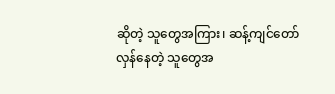ဆိုတဲ့ သူတွေအကြား၊ ဆန့်ကျင်တော်လှန်နေတဲ့ သူတွေအ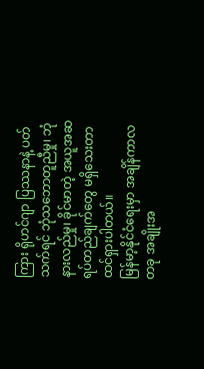ကြား ရိုဟင်ဂျာ ပြဿနာနဲ့ ပတ်သက်ရင် ဘုံသဘောတူညီမှု၊ ဘုံနားလည်မှု၊ ခိုင်မာတဲ့ အယူအဆရပ်တည်ချက်တွေ မရှိသေးတာ ထင်ရှားပါတယ်။
မြန်မာ့နိုင်ငံရေးမှာ အချိန်ကာလတခု အချိုးအ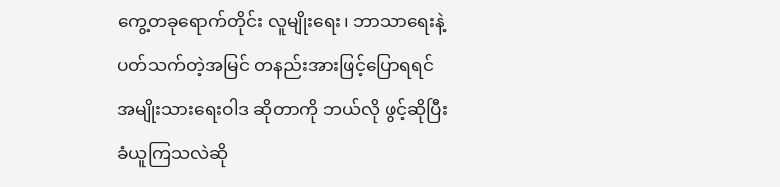ကွေ့တခုရောက်တိုင်း လူမျိုးရေး၊ ဘာသာရေးနဲ့ ပတ်သက်တဲ့အမြင် တနည်းအားဖြင့်ပြောရရင် အမျိုးသားရေးဝါဒ ဆိုတာကို ဘယ်လို ဖွင့်ဆိုပြီးခံယူကြသလဲဆို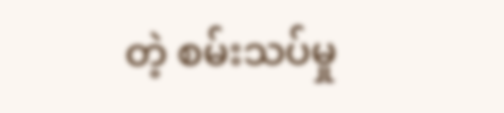တဲ့ စမ်းသပ်မှု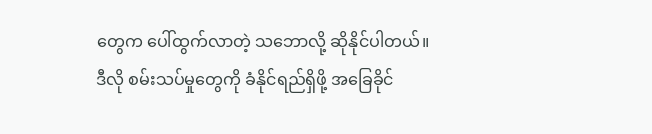တွေက ပေါ်ထွက်လာတဲ့ သဘောလို့ ဆိုနိုင်ပါတယ်။
ဒီလို စမ်းသပ်မှုတွေကို ခံနိုင်ရည်ရှိဖို့ အခြေခိုင်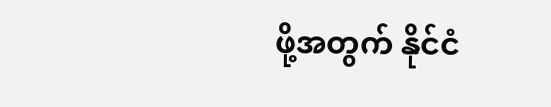ဖို့အတွက် နိုင်ငံ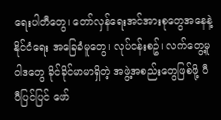ရေးပါတီတွေ၊ တော်လှန်ရေးအင်အားစုတွေအနေနဲ့ နိုင်ငံရေး အခြေခံမူတွေ၊ လုပ်ငန်းစဥ်၊ လက်တွေ့မူဝါဒတွေ ခိုင်ခိုင်မာမာရှိတဲ့ အဖွဲ့အစည်းတွေဖြစ်ဖို့ ပီပီပြင်ပြင် ဖော်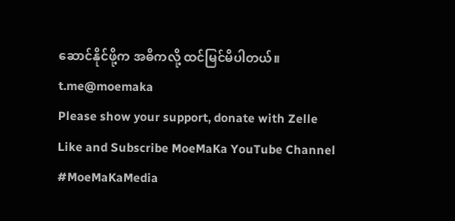ဆောင်နိုင်ဖို့က အဓိကလို့ ထင်မြင်မိပါတယ်။
t.me@moemaka
Please show your support, donate with Zelle
Like and Subscribe MoeMaKa YouTube Channel
#MoeMaKaMedia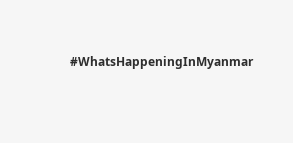#WhatsHappeningInMyanmar